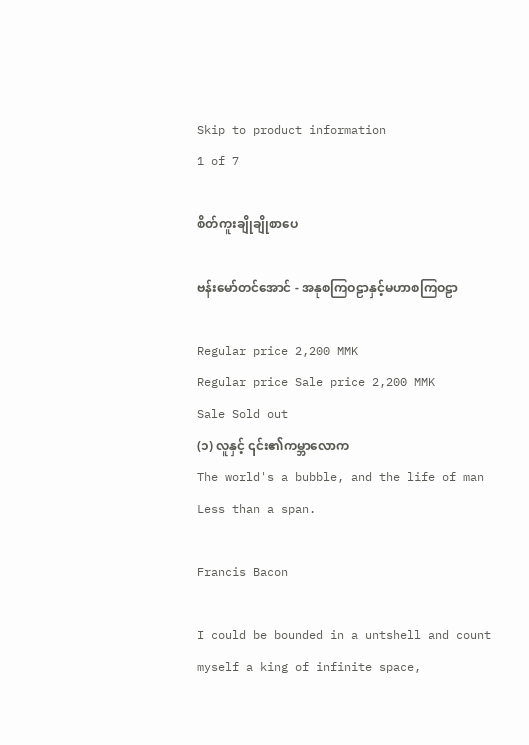Skip to product information
1 of 7

စိတ်ကူးချိုချိုစာပေ

ဗန်းမော်တင်အောင် - အနုစကြဝဠာနှင့်မဟာစကြဝဠာ

Regular price 2,200 MMK
Regular price Sale price 2,200 MMK
Sale Sold out
(၁) လူနှင့် ၎င်း၏ကမ္ဘာလောက
The world's a bubble, and the life of man Less than a span.

Francis Bacon

I could be bounded in a untshell and count myself a king of infinite space,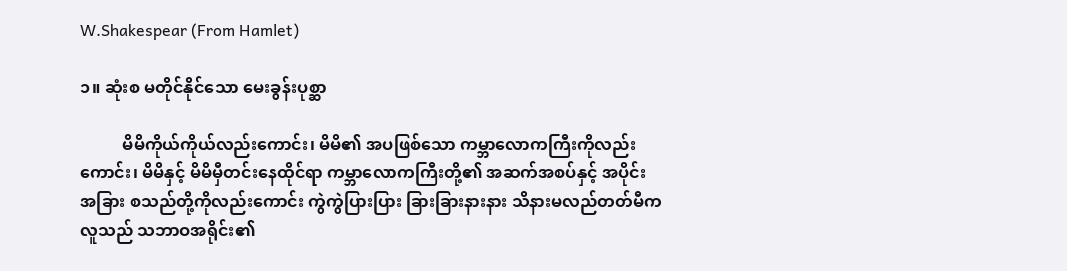W.Shakespear (From Hamlet)

၁။ ဆုံးစ မတိုင်နိုင်သော မေးခွန်းပုစ္ဆာ

          မိမိကိုယ်ကိုယ်လည်းကောင်း၊ မိမိ၏ အပဖြစ်သော ကမ္ဘာလောကကြီးကိုလည်း ကောင်း၊ မိမိနှင့် မိမိမှီတင်းနေထိုင်ရာ ကမ္ဘာလောကကြီးတို့၏ အဆက်အစပ်နှင့် အပိုင်း အခြား စသည်တို့ကိုလည်းကောင်း ကွဲကွဲပြားပြား ခြားခြားနားနား သိနားမလည်တတ်မီက လူသည် သဘာဝအရိုင်း၏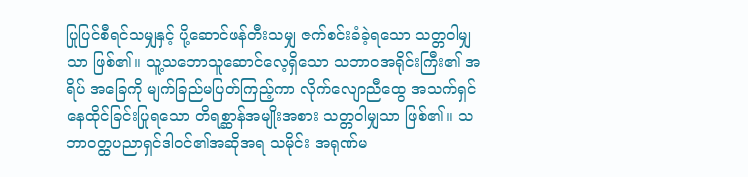ပြုပြင်စီရင်သမျှနှင့် ပို့ဆောင်ဖန်တီးသမျှ ဇက်စင်းခံခဲ့ရသော သတ္တဝါမျှသာ ဖြစ်၏။ သူ့သဘောသူဆောင်လေ့ရှိသော သဘာဝအရိုင်းကြီး၏ အရိပ် အခြေကို မျက်ခြည်မပြတ်ကြည့်ကာ လိုက်လျောညီထွေ အသက်ရှင် နေထိုင်ခြင်းပြုရသော တိရစ္ဆာန်အမျိုးအစား သတ္တဝါမျှသာ ဖြစ်၏။ သဘာဝတ္ထပညာရှင်ဒါဝင်၏အဆိုအရ သမိုင်း အရုဏ်မ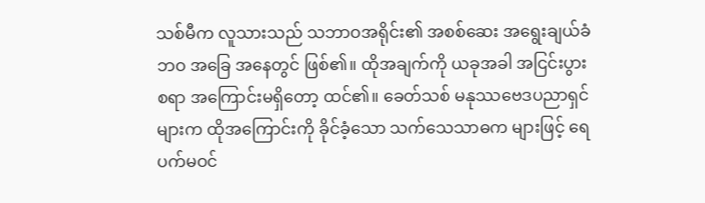သစ်မီက လူသားသည် သဘာဝအရိုင်း၏ အစစ်ဆေး အရွေးချယ်ခံဘဝ အခြေ အနေတွင် ဖြစ်၏။ ထိုအချက်ကို ယခုအခါ အငြင်းပွားစရာ အကြောင်းမရှိတော့ ထင်၏။ ခေတ်သစ် မနုဿဗေဒပညာရှင်များက ထိုအကြောင်းကို ခိုင်ခံ့သော သက်သေသာဓက များဖြင့် ရေပက်မဝင်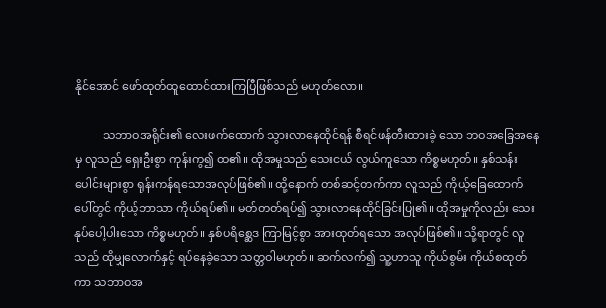နိုင်အောင် ဖော်ထုတ်ထူထောင်ထားကြပြီဖြစ်သည် မဟုတ်လော။

          သဘာဝအရိုင်း၏ လေးဖက်ထောက် သွားလာနေထိုင်ရန် စီရင်ဖန်တီးထားခဲ့ သော ဘဝအခြေအနေမှ လူသည် ရှေးဦးစွာ ကုန်းကွ၍ ထ၏။ ထိုအမှုသည် သေးငယ် လွယ်ကူသော ကိစ္စမဟုတ်။ နှစ်သန်းပေါင်းများစွာ ရုန်းကန်ရသောအလုပ်ဖြစ်၏။ ထို့နောက် တစ်ဆင့်တက်ကာ လူသည် ကိုယ့်ခြေထောက်ပေါ်တွင် ကိုယ့်ဘာသာ ကိုယ်ရပ်၏။ မတ်တတ်ရပ်၍ သွားလာနေထိုင်ခြင်းပြု၏။ ထိုအမှုကိုလည်း သေးနုပ်ပေါ့ပါးသော ကိစ္စမဟုတ်။ နှစ်ပရိစ္ဆေဒ ကြာမြင့်စွာ အားထုတ်ရသော အလုပ်ဖြစ်၏။ သို့ရာတွင် လူသည် ထိုမျှလောက်နှင့် ရပ်နေခဲ့သော သတ္တဝါမဟုတ်။ ဆက်လက်၍ သူ့ဟာသူ ကိုယ်စွမ်း ကိုယ်စထုတ်ကာ သဘာဝအ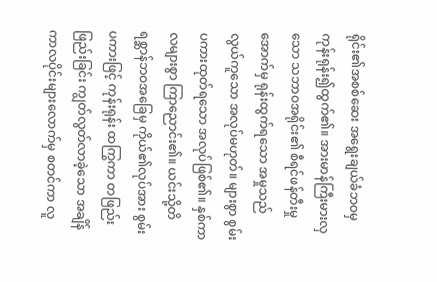ရိုင်း၏အစစ်ဆေး အရွေးချယ်ခံဘဝမှ ကုန်းရုန်း၍ထွက်၏။ အားမာန်ကြီးမားလှသော သဘာဝအရိုင်း၏ စီရင်ဖန်တီးမှုအောက်မှ ရုန်းထွက်ရသော အမှုသည် လွယ်ကူသော အလုပ်မဟုတ်။ များစွာ စွမ်းပကားထုတ်ရသော အလုပ်ဖြစ်၏။ နှစ်ကာလများစွာ ကြာညောင်း၏။ ယင်းသို့တိရစ္ဆာန်ဘဝအခြေမှ ကိုယ်၏လုပ်အား စွမ်းပကားဖြင့် ကုန်းရုန်း ထကြွကာ တဖြည်းဖြည်းခြင်း ကျွတ်လွတ်လာခဲ့သော အချိန် ကာလပိုင်းများလောက်မှ စတင်ကာ လူ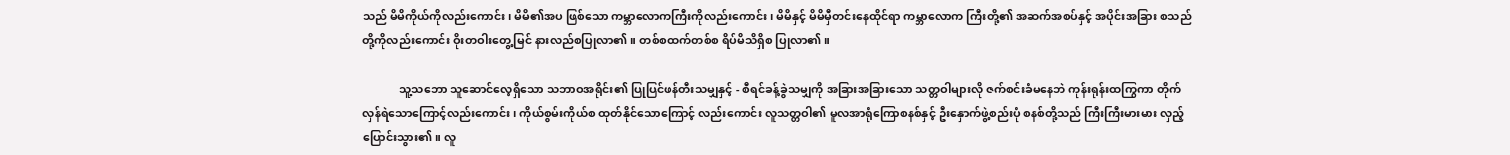သည် မိမိကိုယ်ကိုလည်းကောင်း၊ မိမိ၏အပ ဖြစ်သော ကမ္ဘာလောကကြီးကိုလည်းကောင်း၊ မိမိနှင့် မိမိမှီတင်းနေထိုင်ရာ ကမ္ဘာလောက ကြီးတို့၏ အဆက်အစပ်နှင့် အပိုင်းအခြား စသည်တို့ကိုလည်းကောင်း ဝိုးတဝါးတွေ့မြင် နားလည်စပြုလာ၏ ။ တစ်စထက်တစ်စ ရိပ်မိသိရှိစ ပြုလာ၏။

             သူ့သဘော သူဆောင်လေ့ရှိသော သဘာဝအရိုင်း၏ ပြုပြင်ဖန်တီးသမျှနှင့် - စီရင်ခန့်ခွဲသမျှကို အခြားအခြားသော သတ္တဝါများလို ဇက်စင်းခံမနေဘဲ ကုန်းရုန်းထကြွကာ တိုက်လှန်ရဲသောကြောင့်လည်းကောင်း၊ ကိုယ်စွမ်းကိုယ်စ ထုတ်နိုင်သောကြောင့် လည်းကောင်း လူသတ္တဝါ၏ မူလအာရုံကြောစနစ်နှင့် ဦးနှောက်ဖွဲ့စည်းပုံ စနစ်တို့သည် ကြီးကြီးမားမား လှည့်ပြောင်းသွား၏။ လူ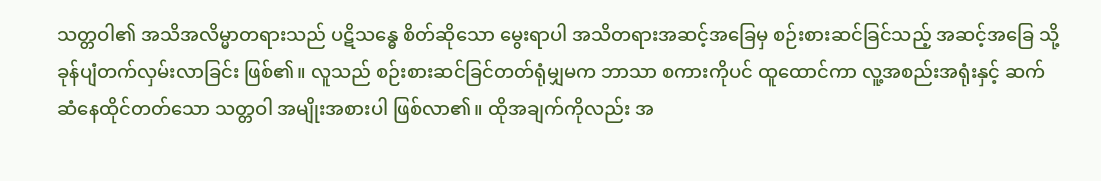သတ္တဝါ၏ အသိအလိမ္မာတရားသည် ပဋိသန္ဓေ စိတ်ဆိုသော မွေးရာပါ အသိတရားအဆင့်အခြေမှ စဉ်းစားဆင်ခြင်သည့် အဆင့်အခြေ သို့ ခုန်ပျံတက်လှမ်းလာခြင်း ဖြစ်၏။ လူသည် စဉ်းစားဆင်ခြင်တတ်ရုံမျှမက ဘာသာ စကားကိုပင် ထူထောင်ကာ လူ့အစည်းအရုံးနှင့် ဆက်ဆံနေထိုင်တတ်သော သတ္တဝါ အမျိုးအစားပါ ဖြစ်လာ၏။ ထိုအချက်ကိုလည်း အ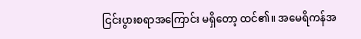ငြင်းပွားစရာအကြောင်း မရှိတော့ ထင်၏။ အမေရိကန်အ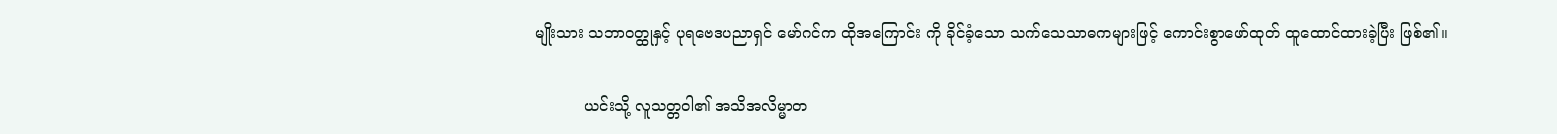မျိုးသား သဘာဝတ္ထုနှင့် ပုရဗေဒပညာရှင် မော်ဂင်က ထိုအကြောင်း ကို ခိုင်ခံ့သော သက်သေသာဓကများဖြင့် ကောင်းစွာဖော်ထုတ် ထူထောင်ထားခဲ့ပြီး ဖြစ်၏။

          ယင်းသို့ လူသတ္တဝါ၏ အသိအလိမ္မာတ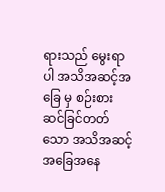ရားသည် မွေးရာပါ အသိအဆင့်အခြေ မှ စဉ်းစားဆင်ခြင်တတ်သော အသိအဆင့်အခြေအနေ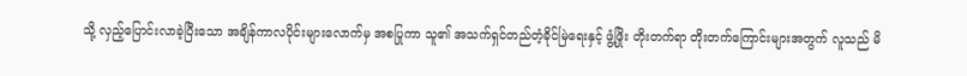သို့ လှည့်ပြောင်းလာခဲ့ပြီးသော အချိန်ကာလပိုင်းများလောက်မှ အစပြုကာ သူ၏ အသက်ရှင်တည်တံ့ခိုင်မြဲရေးနှင့် ဖွံ့ဖြိုး တိုးတက်ရာ တိုးတက်ကြောင်းများအတွက် လူသည် မိ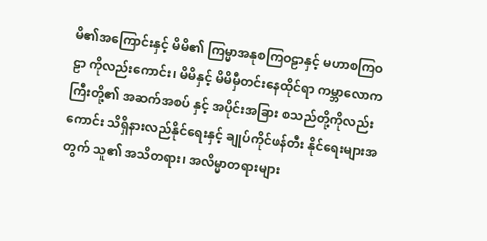မိ၏အကြောင်းနှင့် မိမိ၏ ကြမ္မာအနုစကြဝဠာနှင့် မဟာစကြဝဠာ ကိုလည်းကောင်း၊ မိမိနှင့် မိမိမှီတင်းနေထိုင်ရာ ကမ္ဘာလောကကြီးတို့၏ အဆက်အစပ် နှင့် အပိုင်းအခြား စသည်တို့ကိုလည်းကောင်း သိရှိနားလည်နိုင်ရေးနှင့် ချုပ်ကိုင်ဖန်တီး နိုင်ရေးများအတွက် သူ၏ အသိတရား၊ အလိမ္မာတရားများ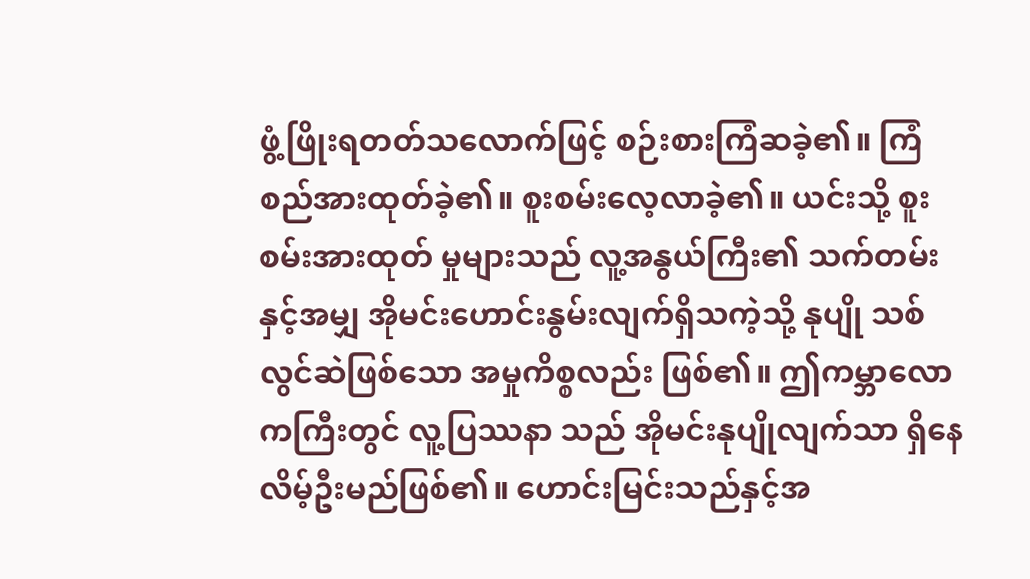ဖွံ့ဖြိုးရတတ်သလောက်ဖြင့် စဉ်းစားကြံဆခဲ့၏။ ကြံစည်အားထုတ်ခဲ့၏။ စူးစမ်းလေ့လာခဲ့၏။ ယင်းသို့ စူးစမ်းအားထုတ် မှုများသည် လူ့အနွယ်ကြီး၏ သက်တမ်းနှင့်အမျှ အိုမင်းဟောင်းနွမ်းလျက်ရှိသကဲ့သို့ နုပျို သစ်လွင်ဆဲဖြစ်သော အမှုကိစ္စလည်း ဖြစ်၏။ ဤကမ္ဘာလောကကြီးတွင် လူ့ပြဿနာ သည် အိုမင်းနုပျိုလျက်သာ ရှိနေလိမ့်ဦးမည်ဖြစ်၏။ ဟောင်းမြင်းသည်နှင့်အ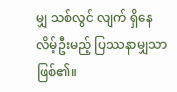မျှ သစ်လွင် လျက် ရှိနေလိမ့်ဦးမည့် ပြဿနာမျှသာ ဖြစ်၏။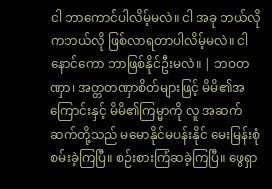ငါ ဘာကောင်ပါလိမ့်မလဲ။ ငါ အခု ဘယ်လိုကဘယ်လို ဖြစ်လာရတာပါလိမ့်မလဲ။ ငါနောင်ကော ဘာဖြစ်နိုင်ဦးမလဲ။ | ဘဝတဏှာ၊ အတ္တတဏှာစိတ်များဖြင့် မိမိ၏အကြောင်းနှင့် မိမိ၏ကြမ္မာကို လူ အဆက်ဆက်တို့သည် မမောနိုင်မပန်းနိုင် မေးမြန်းစုံစမ်းခဲ့ကြပြီ။ စဉ်းစားကြံဆခဲ့ကြပြီ။ ဖွေရှာ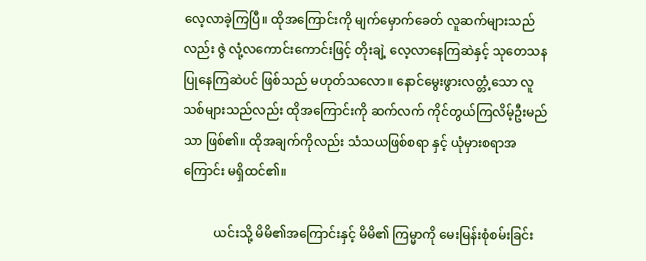လေ့လာခဲ့ကြပြီ။ ထိုအကြောင်းကို မျက်မှောက်ခေတ် လူဆက်များသည်လည်း ဇွဲ လုံ့လကောင်းကောင်းဖြင့် တိုးချဲ့ လေ့လာနေကြဆဲနှင့် သုတေသနပြုနေကြဆဲပင် ဖြစ်သည် မဟုတ်သလော။ နောင်မွေးဖွားလတ္တံ့သော လူသစ်များသည်လည်း ထိုအကြောင်းကို ဆက်လက် ကိုင်တွယ်ကြလိမ့်ဦးမည်သာ ဖြစ်၏။ ထိုအချက်ကိုလည်း သံသယဖြစ်စရာ နှင့် ယုံမှားစရာအကြောင်း မရှိထင်၏။

          ယင်းသို့ မိမိ၏အကြောင်းနှင့် မိမိ၏ ကြမ္မာကို မေးမြန်းစုံစမ်းခြင်း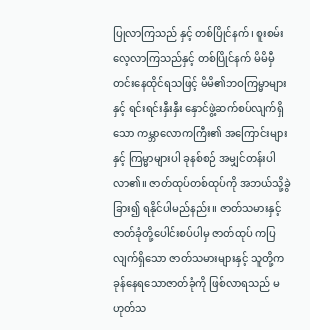ပြုလာကြသည် နှင့် တစ်ပြိုင်နက်၊ စူးစမ်းလေ့လာကြသည်နှင့် တစ်ပြိုင်နက် မိမိမှီတင်းနေထိုင်ရသဖြင့် မိမိ၏ဘဝကြမ္မာများနှင့် ရင်းရင်းနှီးနှီး နှောင်ဖွဲ့ဆက်စပ်လျက်ရှိသော ကမ္ဘာလောကကြီး၏ အကြောင်းများနှင့် ကြမ္မာများပါ ခုနစ်စဉ် အမျှင်တန်းပါလာ၏။ ဇာတ်ထုပ်တစ်ထုပ်ကို အဘယ်သို့ခွဲခြား၍ ရနိုင်ပါမည်နည်း။ ဇာတ်သမားနှင့် ဇာတ်ခုံတို့ပေါင်းစပ်ပါမှ ဇာတ်ထုပ် ကပြလျက်ရှိသော ဇာတ်သမားများနှင့် သူတို့က ခုန်နေရသောဇာတ်ခုံကို ဖြစ်လာရသည် မဟုတ်သ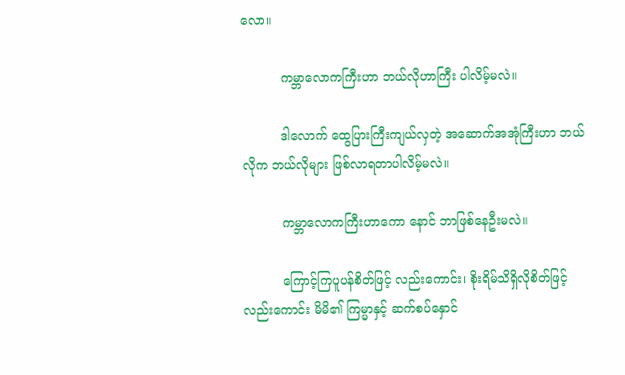လော။

          ကမ္ဘာလောကကြီးဟာ ဘယ်လိုဟာကြီး ပါလိမ့်မလဲ။

          ဒါလောက် ထွေပြားကြီးကျယ်လှတဲ့ အဆောက်အအုံကြီးဟာ ဘယ်လိုက ဘယ်လိုများ ဖြစ်လာရတာပါလိမ့်မလဲ။

          ကမ္ဘာလောကကြီးဟာကော နောင် ဘာဖြစ်နေဦးမလဲ။

          ကြောင့်ကြပူပန်စိတ်ဖြင့် လည်းကောင်း၊ စိုးရိမ်သိရှိလိုစိတ်ဖြင့်လည်းကောင်း မိမိ၏ ကြမ္မာနှင့် ဆက်စပ်နှောင်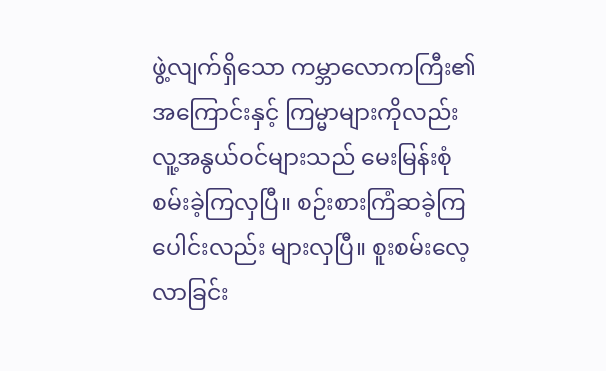ဖွဲ့လျက်ရှိသော ကမ္ဘာလောကကြီး၏အကြောင်းနှင့် ကြမ္မာများကိုလည်း လူ့အနွယ်ဝင်များသည် မေးမြန်းစုံစမ်းခဲ့ကြလှပြီ။ စဉ်းစားကြံဆခဲ့ကြပေါင်းလည်း များလှပြီ။ စူးစမ်းလေ့လာခြင်း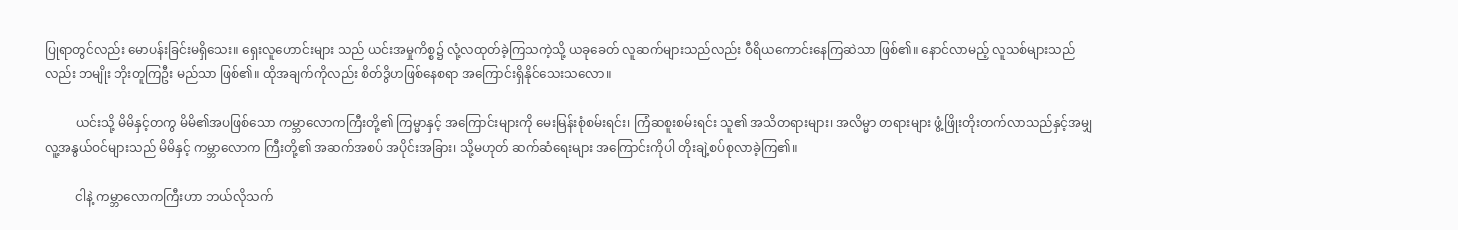ပြုရာတွင်လည်း မောပန်းခြင်းမရှိသေး။ ရှေးလူဟောင်းများ သည် ယင်းအမှုကိစ္စ၌ လုံ့လထုတ်ခဲ့ကြသကဲ့သို့ ယခုခေတ် လူဆက်များသည်လည်း ဝီရိယကောင်းနေကြဆဲသာ ဖြစ်၏။ နောင်လာမည့် လူသစ်များသည်လည်း ဘမျိုး ဘိုးတူကြဦး မည်သာ ဖြစ်၏။ ထိုအချက်ကိုလည်း စိတ်ဒွိဟဖြစ်နေစရာ အကြောင်းရှိနိုင်သေးသလော။

          ယင်းသို့ မိမိနှင့်တကွ မိမိ၏အပဖြစ်သော ကမ္ဘာလောကကြီးတို့၏ ကြမ္မာနှင့် အကြောင်းများကို မေးမြန်းစုံစမ်းရင်း၊ ကြံဆစူးစမ်းရင်း သူ၏ အသိတရားများ၊ အလိမ္မာ တရားများ ဖွံ့ဖြိုးတိုးတက်လာသည်နှင့်အမျှ လူ့အနွယ်ဝင်များသည် မိမိနှင့် ကမ္ဘာလောက ကြီးတို့၏ အဆက်အစပ် အပိုင်းအခြား၊ သို့မဟုတ် ဆက်ဆံရေးများ အကြောင်းကိုပါ တိုးချဲ့စပ်စုလာခဲ့ကြ၏။

          ငါနဲ့ ကမ္ဘာလောကကြီးဟာ ဘယ်လိုသက်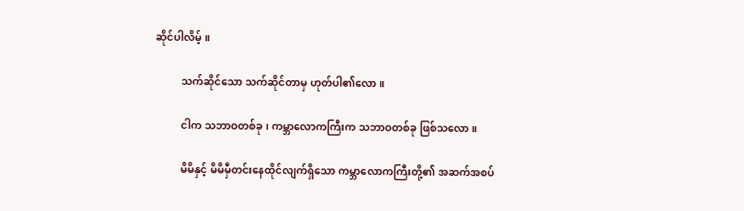ဆိုင်ပါလိမ့်။

          သက်ဆိုင်သော သက်ဆိုင်တာမှ ဟုတ်ပါ၏လော။

          ငါက သဘာဝတစ်ခု၊ ကမ္ဘာလောကကြီးက သဘာဝတစ်ခု ဖြစ်သလော။

          မိမိနှင့် မိမိမှီတင်းနေထိုင်လျက်ရှိသော ကမ္ဘာလောကကြီးတို့၏ အဆက်အစပ်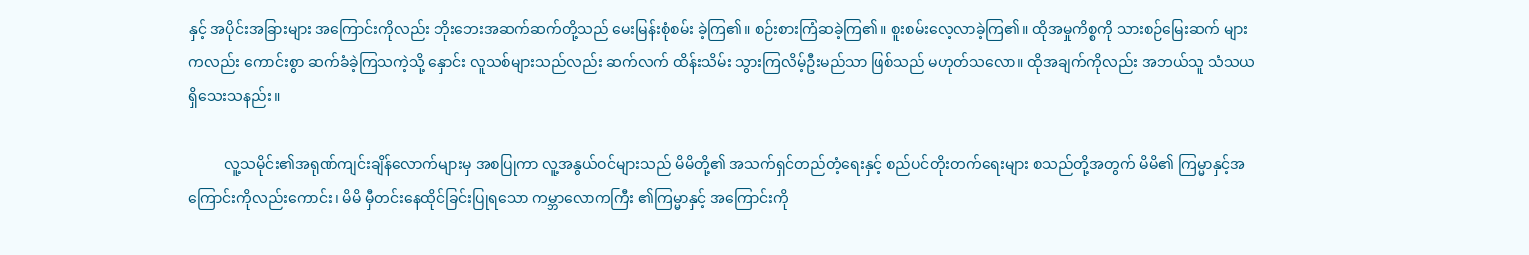နှင့် အပိုင်းအခြားများ အကြောင်းကိုလည်း ဘိုးဘေးအဆက်ဆက်တို့သည် မေးမြန်းစုံစမ်း ခဲ့ကြ၏။ စဉ်းစားကြံဆခဲ့ကြ၏။ စူးစမ်းလေ့လာခဲ့ကြ၏။ ထိုအမှုကိစ္စကို သားစဉ်မြေးဆက် များကလည်း ကောင်းစွာ ဆက်ခံခဲ့ကြသကဲ့သို့ နှောင်း လူသစ်များသည်လည်း ဆက်လက် ထိန်းသိမ်း သွားကြလိမ့်ဦးမည်သာ ဖြစ်သည် မဟုတ်သလော။ ထိုအချက်ကိုလည်း အဘယ်သူ သံသယရှိသေးသနည်း။

          လူ့သမိုင်း၏အရုဏ်ကျင်းချိန်လောက်များမှ အစပြုကာ လူ့အနွယ်ဝင်များသည် မိမိတို့၏ အသက်ရှင်တည်တံ့ရေးနှင့် စည်ပင်တိုးတက်ရေးများ စသည်တို့အတွက် မိမိ၏ ကြမ္မာနှင့်အကြောင်းကိုလည်းကောင်း၊ မိမိ မှီတင်းနေထိုင်ခြင်းပြုရသော ကမ္ဘာလောကကြီး ၏ကြမ္မာနှင့် အကြောင်းကို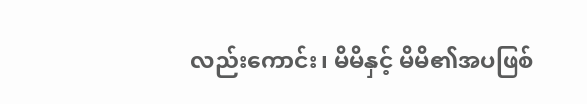လည်းကောင်း၊ မိမိနှင့် မိမိ၏အပဖြစ်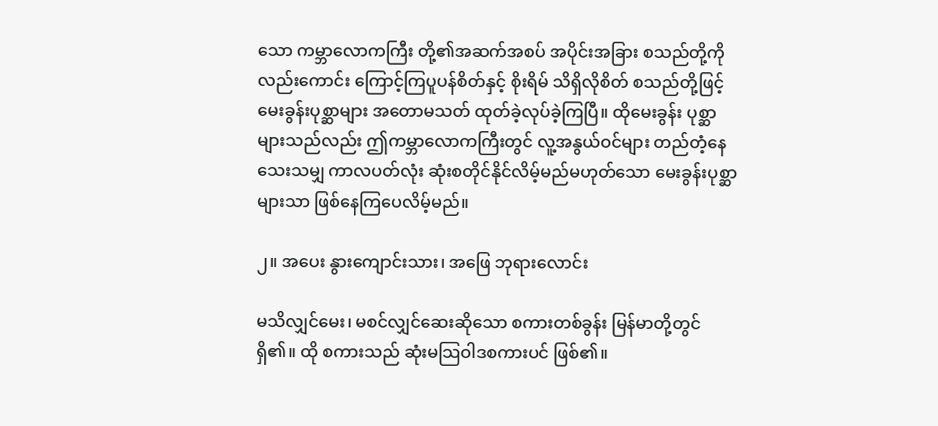သော ကမ္ဘာလောကကြီး တို့၏အဆက်အစပ် အပိုင်းအခြား စသည်တို့ကိုလည်းကောင်း ကြောင့်ကြပူပန်စိတ်နှင့် စိုးရိမ် သိရှိလိုစိတ် စသည်တို့ဖြင့် မေးခွန်းပုစ္ဆာများ အတောမသတ် ထုတ်ခဲ့လုပ်ခဲ့ကြပြီ။ ထိုမေးခွန်း ပုစ္ဆာများသည်လည်း ဤကမ္ဘာလောကကြီးတွင် လူ့အနွယ်ဝင်များ တည်တံ့နေသေးသမျှ ကာလပတ်လုံး ဆုံးစတိုင်နိုင်လိမ့်မည်မဟုတ်သော မေးခွန်းပုစ္ဆာများသာ ဖြစ်နေကြပေလိမ့်မည်။

၂။ အပေး နွားကျောင်းသား၊ အဖြေ ဘုရားလောင်း

မသိလျှင်မေး၊ မစင်လျှင်ဆေးဆိုသော စကားတစ်ခွန်း မြန်မာတို့တွင် ရှိ၏။ ထို စကားသည် ဆုံးမသြဝါဒစကားပင် ဖြစ်၏။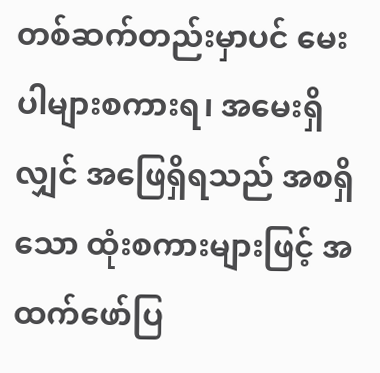တစ်ဆက်တည်းမှာပင် မေးပါများစကားရ၊ အမေးရှိလျှင် အဖြေရှိရသည် အစရှိ သော ထုံးစကားများဖြင့် အထက်ဖော်ပြ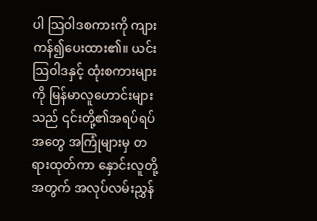ပါ သြဝါဒစကားကို ကျားကန်၍ပေးထား၏။ ယင်းသြဝါဒနှင့် ထုံးစကားများကို မြန်မာလူဟောင်းများသည် ၎င်းတို့၏အရပ်ရပ် အတွေ အကြုံများမှ တရားထုတ်ကာ နှောင်းလူတို့အတွက် အလုပ်လမ်းညွှန်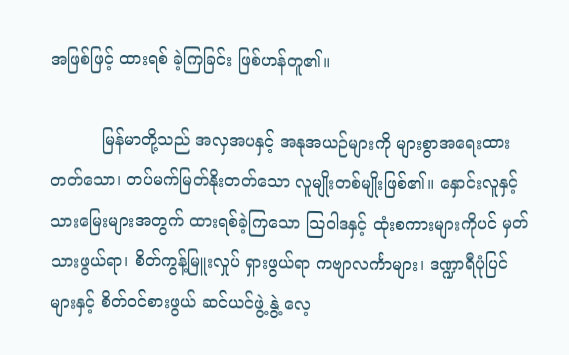အဖြစ်ဖြင့် ထားရစ် ခဲ့ကြခြင်း ဖြစ်ဟန်တူ၏။

          မြန်မာတို့သည် အလှအပနှင့် အနုအယဉ်များကို များစွာအရေးထားတတ်သော၊ တပ်မက်မြတ်နိုးတတ်သော လူမျိုးတစ်မျိုးဖြစ်၏။ နှောင်းလူနှင့် သားမြေးများအတွက် ထားရစ်ခဲ့ကြသော သြဝါဒနှင့် ထုံးစကားများကိုပင် မှတ်သားဖွယ်ရာ၊ စိတ်ကွန့်မြူးလှုပ် ရှားဖွယ်ရာ ကဗျာလင်္ကာများ၊ ဒဏ္ဍာရီပုံပြင်များနှင့် စိတ်ဝင်စားဖွယ် ဆင်ယင်ဖွဲ့ နွဲ့ လေ့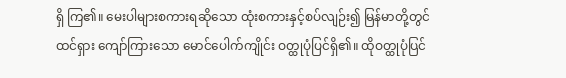ရှိ ကြ၏။ မေးပါများစကားရဆိုသော ထုံးစကားနှင့်စပ်လျဉ်း၍ မြန်မာတို့တွင် ထင်ရှား ကျော်ကြားသော မောင်ပေါက်ကျိုင်း ဝတ္ထုပုံပြင်ရှိ၏။ ထိုဝတ္ထုပုံပြင်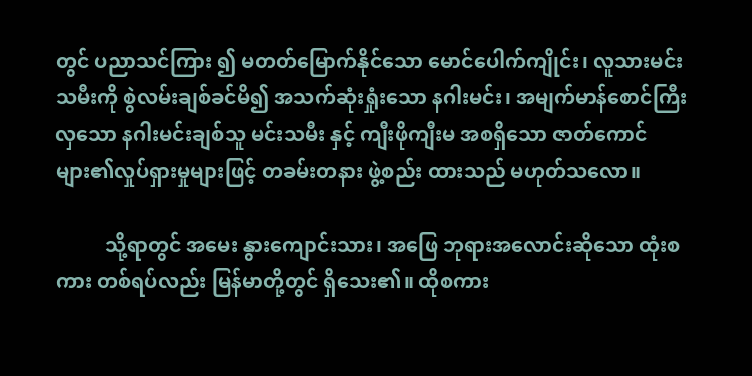တွင် ပညာသင်ကြား ၍ မတတ်မြောက်နိုင်သော မောင်ပေါက်ကျိုင်း၊ လူသားမင်းသမီးကို စွဲလမ်းချစ်ခင်မိ၍ အသက်ဆုံးရှုံးသော နဂါးမင်း၊ အမျက်မာန်စောင်ကြီးလှသော နဂါးမင်းချစ်သူ မင်းသမီး နှင့် ကျီးဖိုကျီးမ အစရှိသော ဇာတ်ကောင်များ၏လှုပ်ရှားမှုများဖြင့် တခမ်းတနား ဖွဲ့စည်း ထားသည် မဟုတ်သလော။

          သို့ရာတွင် အမေး နွားကျောင်းသား၊ အဖြေ ဘုရားအလောင်းဆိုသော ထုံးစကား တစ်ရပ်လည်း မြန်မာတို့တွင် ရှိသေး၏။ ထိုစကား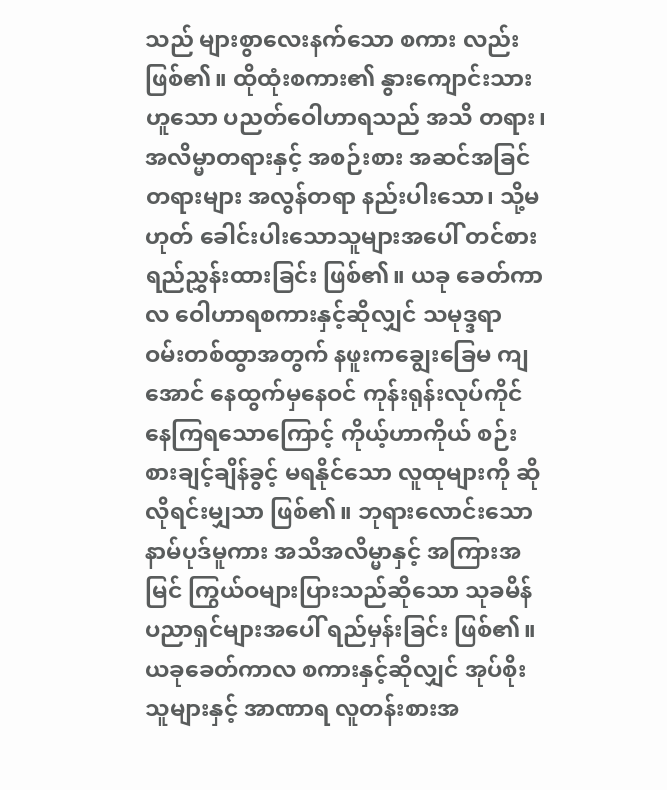သည် များစွာလေးနက်သော စကား လည်း ဖြစ်၏။ ထိုထုံးစကား၏ နွားကျောင်းသားဟူသော ပညတ်ဝေါဟာရသည် အသိ တရား၊ အလိမ္မာတရားနှင့် အစဉ်းစား အဆင်အခြင်တရားများ အလွန်တရာ နည်းပါးသော၊ သို့မဟုတ် ခေါင်းပါးသောသူများအပေါ် တင်စားရည်ညွှန်းထားခြင်း ဖြစ်၏။ ယခု ခေတ်ကာလ ဝေါဟာရစကားနှင့်ဆိုလျှင် သမုဒ္ဒရာ ဝမ်းတစ်ထွာအတွက် နဖူးကချွေးခြေမ ကျအောင် နေထွက်မှနေဝင် ကုန်းရုန်းလုပ်ကိုင်နေကြရသောကြောင့် ကိုယ့်ဟာကိုယ် စဉ်းစားချင့်ချိန်ခွင့် မရနိုင်သော လူထုများကို ဆိုလိုရင်းမျှသာ ဖြစ်၏။ ဘုရားလောင်းသော နာမ်ပုဒ်မူကား အသိအလိမ္မာနှင့် အကြားအမြင် ကြွယ်ဝများပြားသည်ဆိုသော သုခမိန်ပညာရှင်များအပေါ် ရည်မှန်းခြင်း ဖြစ်၏။ ယခုခေတ်ကာလ စကားနှင့်ဆိုလျှင် အုပ်စိုးသူများနှင့် အာဏာရ လူတန်းစားအ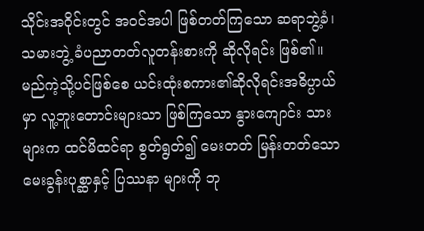သိုင်းအဝိုင်းတွင် အဝင်အပါ ဖြစ်တတ်ကြသော ဆရာဘွဲ့ခံ၊ သမားဘွဲ့ ခံပညာတတ်လူတန်းစားကို ဆိုလိုရင်း ဖြစ်၏။ မည်ကဲ့သို့ပင်ဖြစ်စေ ယင်းထုံးစကား၏ဆိုလိုရင်းအဓိပ္ပာယ်မှာ လူ့ဘူးတောင်းများသာ ဖြစ်ကြသော နွားကျောင်း သားများက ထင်မိထင်ရာ စွတ်ရွတ်၍ မေးတတ် မြန်းတတ်သော မေးခွန်းပုစ္ဆာနှင့် ပြဿနာ များကို ဘု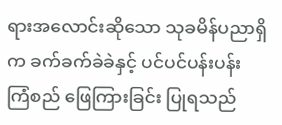ရားအလောင်းဆိုသော သုခမိန်ပညာရှိက ခက်ခက်ခဲခဲနှင့် ပင်ပင်ပန်းပန်း ကြံစည် ဖြေကြားခြင်း ပြုရသည်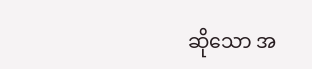ဆိုသော အ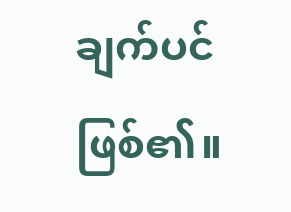ချက်ပင် ဖြစ်၏။